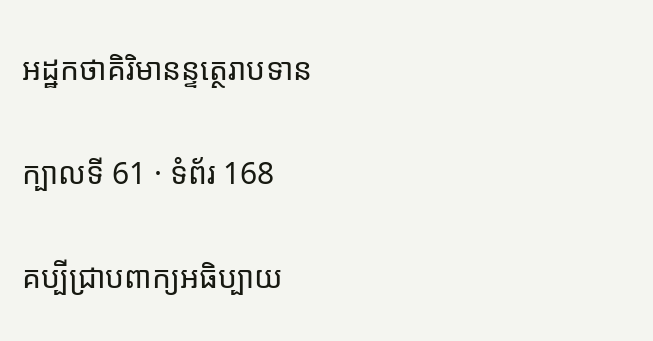អដ្ឋកថាគិរិមានន្ទត្ថេរាបទាន

ក្បាលទី 61 · ទំព័រ 168

គប្បីជ្រាបពាក្យអធិប្បាយ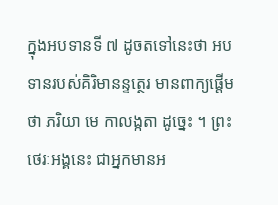ក្នុងអបទានទី ៧ ដូចតទៅនេះថា អបទានរបស់គិរិមានន្ទត្ថេរ មានពាក្យផ្តើមថា ភរិយា មេ កាលង្កតា ដូច្នេះ ។ ព្រះថេរៈអង្គនេះ ជាអ្នកមានអ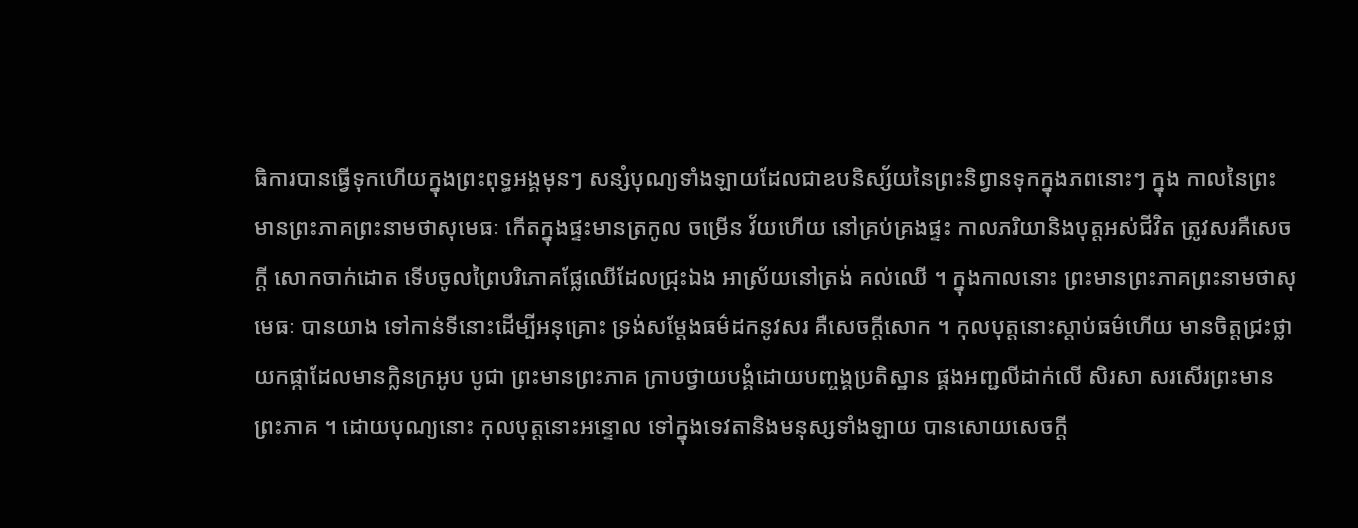ធិការបានធ្វើទុកហើយក្នុងព្រះពុទ្ធអង្គមុនៗ សន្សំបុណ្យទាំងឡាយដែលជាឧបនិស្ស័យនៃព្រះនិព្វានទុកក្នុងភពនោះៗ ក្នុង កាលនៃព្រះមានព្រះភាគព្រះនាមថាសុមេធៈ កើតក្នុងផ្ទះមានត្រកូល ចម្រើន វ័យហើយ នៅគ្រប់គ្រងផ្ទះ កាលភរិយានិងបុត្តអស់ជីវិត ត្រូវសរគឺសេចក្តី សោកចាក់ដោត ទើបចូលព្រៃបរិភោគផ្លែឈើដែលជ្រុះឯង អាស្រ័យនៅត្រង់ គល់ឈើ ។ ក្នុងកាលនោះ ព្រះមានព្រះភាគព្រះនាមថាសុមេធៈ បានយាង ទៅកាន់ទីនោះដើម្បីអនុគ្រោះ ទ្រង់សម្តែងធម៌ដកនូវសរ គឺសេចក្តីសោក ។ កុលបុត្តនោះស្តាប់ធម៌ហើយ មានចិត្តជ្រះថ្លា យកផ្កាដែលមានក្លិនក្រអូប បូជា ព្រះមានព្រះភាគ ក្រាបថ្វាយបង្គំដោយបញ្ចង្គប្រតិស្ឋាន ផ្គងអញ្ជលីដាក់លើ សិរសា សរសើរព្រះមានព្រះភាគ ។ ដោយបុណ្យនោះ កុលបុត្តនោះអន្ទោល ទៅក្នុងទេវតានិងមនុស្សទាំងឡាយ បានសោយសេចក្តី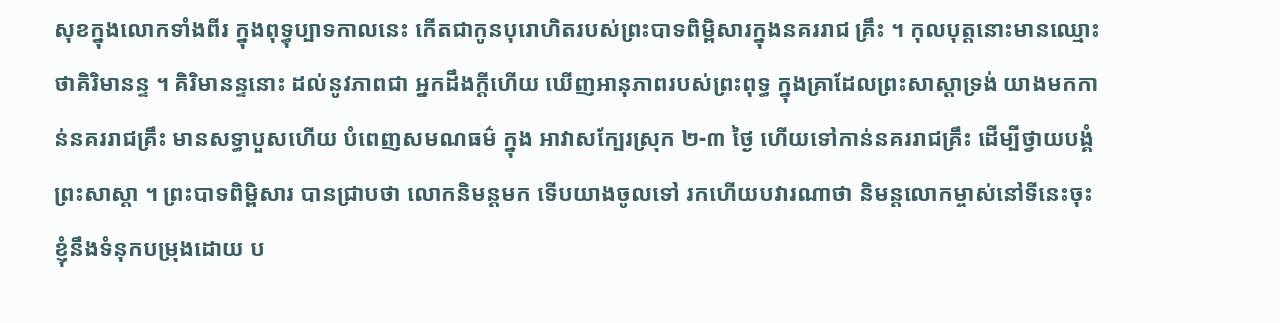សុខក្នុងលោកទាំងពីរ ក្នុងពុទ្ធុប្បាទកាលនេះ កើតជាកូនបុរោហិតរបស់ព្រះបាទពិម្ពិសារក្នុងនគររាជ គ្រឹះ ។ កុលបុត្តនោះមានឈ្មោះថាគិរិមានន្ទ ។ គិរិមានន្ទនោះ ដល់នូវភាពជា អ្នកដឹងក្តីហើយ ឃើញអានុភាពរបស់ព្រះពុទ្ធ ក្នុងគ្រាដែលព្រះសាស្តាទ្រង់ យាងមកកាន់នគររាជគ្រឹះ មានសទ្ធាបួសហើយ បំពេញសមណធម៌ ក្នុង អាវាសក្បែរស្រុក ២-៣ ថ្ងៃ ហើយទៅកាន់នគររាជគ្រឹះ ដើម្បីថ្វាយបង្គំព្រះសាស្តា ។ ព្រះបាទពិម្ពិសារ បានជ្រាបថា លោកនិមន្តមក ទើបយាងចូលទៅ រកហើយបវារណាថា និមន្តលោកម្ចាស់នៅទីនេះចុះ ខ្ញុំនឹងទំនុកបម្រុងដោយ ប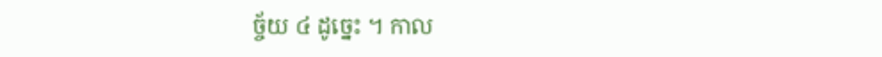ច្ច័យ ៤ ដូច្នេះ ។ កាល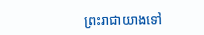ព្រះរាជាយាងទៅ